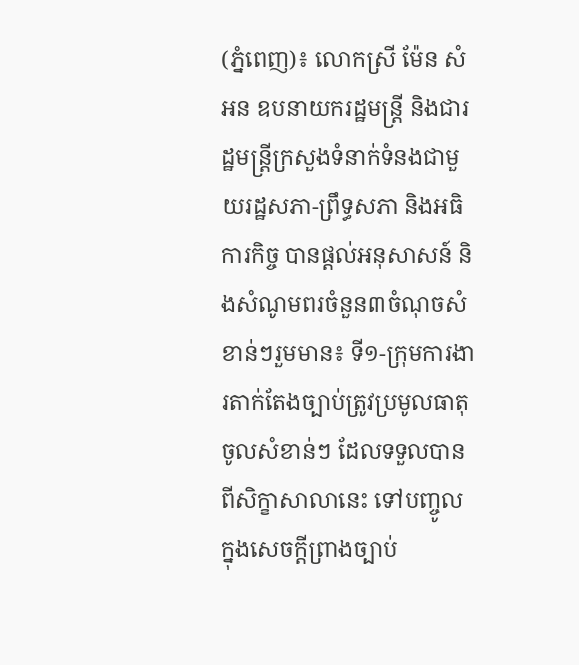(ភ្នំពេញ)៖ លោកស្រី ម៉ែន សំអន ឧបនាយករដ្ឋមន្ត្រី និងជារដ្ឋមន្ត្រីក្រសួងទំនាក់ទំនងជាមួយរដ្ឋសភា-ព្រឹទ្ធសភា និងអធិការកិច្ច បានផ្តល់អនុសាសន៍ និងសំណូមពរចំនួន៣ចំណុចសំខាន់ៗរួមមាន៖ ទី១-ក្រុមការងារតាក់តែងច្បាប់ត្រូវប្រមូលធាតុចូលសំខាន់ៗ ដែលទទួលបានពីសិក្ខាសាលានេះ ទៅបញ្ចូលក្នុងសេចក្តីព្រាងច្បាប់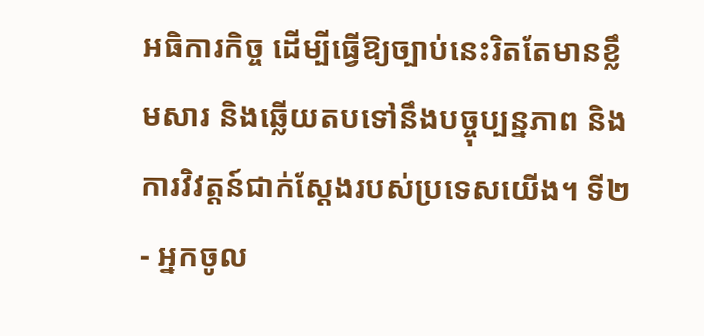អធិការកិច្ច ដើម្បីធ្វើឱ្យច្បាប់នេះរិតតែមានខ្លឹមសារ និងឆ្លើយតបទៅនឹងបច្ចុប្បន្នភាព និងការវិវត្តន៍ជាក់ស្តែងរបស់ប្រទេសយើង។ ទី២- អ្នកចូល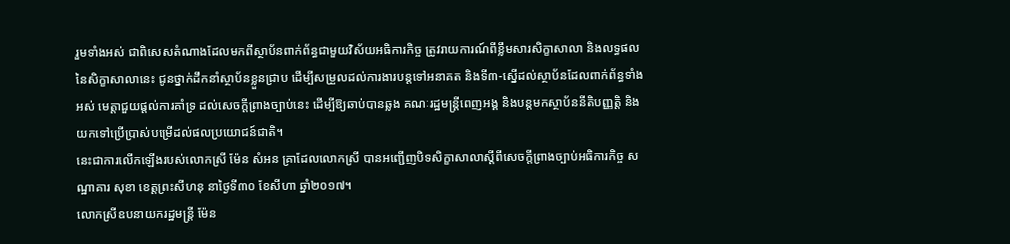រួមទាំងអស់ ជាពិសេសតំណាងដែលមកពីស្ថាប័នពាក់ព័ន្ធជាមួយវិស័យអធិការកិច្ច ត្រូវរាយការណ៍ពីខ្លឹមសារសិក្ខាសាលា និងលទ្ធផលនៃសិក្ខាសាលានេះ ជូនថ្នាក់ដឹកនាំស្ថាប័នខ្លួនជ្រាប ដើម្បីសម្រួលដល់ការងារបន្តទៅអនាគត និងទី៣-ស្នើដល់ស្ថាប័នដែលពាក់ព័ន្ធទាំងអស់ មេត្តាជួយផ្តល់ការគាំទ្រ ដល់សេចក្តីព្រាងច្បាប់នេះ ដើម្បីឱ្យឆាប់បានឆ្លង គណៈរដ្ឋមន្ត្រីពេញអង្គ និងបន្តមកស្ថាប័ននីតិបញ្ញត្តិ និងយកទៅប្រើប្រាស់បម្រើដល់ផលប្រយោជន៍ជាតិ។
នេះជាការលើកឡើងរបស់លោកស្រី ម៉ែន សំអន គ្រាដែលលោកស្រី បានអញ្ជើញបិទសិក្ខាសាលាស្តីពីសេចក្តីព្រាងច្បាប់អធិការកិច្ច សណ្ឋាគារ សុខា ខេត្តព្រះសីហនុ នាថ្ងៃទី៣០ ខែសីហា ឆ្នាំ២០១៧។
លោកស្រីឧបនាយករដ្ឋមន្ត្រី ម៉ែន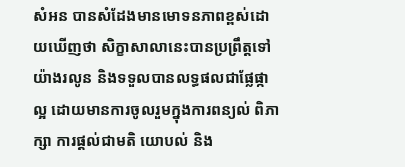សំអន បានសំដែងមានមោទនភាពខ្ពស់ដោយឃើញថា សិក្ខាសាលានេះបានប្រព្រឹត្តទៅយ៉ាងរលូន និងទទួលបានលទ្ធផលជាផ្លែផ្កាល្អ ដោយមានការចូលរួមក្នុងការពន្យល់ ពិភាក្សា ការផ្តល់ជាមតិ យោបល់ និង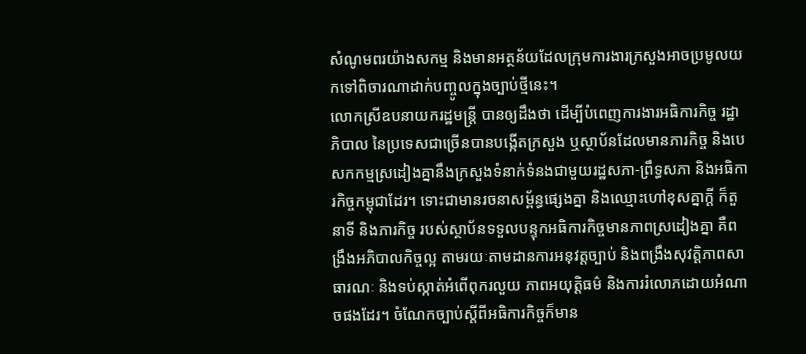សំណូមពរយ៉ាងសកម្ម និងមានអត្ថន័យដែលក្រុមការងារក្រសួងអាចប្រមូលយកទៅពិចារណាដាក់បញ្ចូលក្នុងច្បាប់ថ្មីនេះ។
លោកស្រីឧបនាយករដ្ឋមន្ត្រី បានឲ្យដឹងថា ដើម្បីបំពេញការងារអធិការកិច្ច រដ្ឋាភិបាល នៃប្រទេសជាច្រើនបានបង្កើតក្រសួង ឬស្ថាប័នដែលមានភារកិច្ច និងបេសកកម្មស្រដៀងគ្នានឹងក្រសួងទំនាក់ទំនងជាមួយរដ្ឋសភា-ព្រឹទ្ធសភា និងអធិការកិច្ចកម្ពុជាដែរ។ ទោះជាមានរចនាសម្ព័ន្ធផ្សេងគ្នា និងឈ្មោះហៅខុសគ្នាក្តី ក៏តួនាទី និងភារកិច្ច របស់ស្ថាប័នទទួលបន្ទុកអធិការកិច្ចមានភាពស្រដៀងគ្នា គឺពង្រឹងអភិបាលកិច្ចល្អ តាមរយៈតាមដានការអនុវត្តច្បាប់ និងពង្រឹងសុវត្តិភាពសាធារណៈ និងទប់ស្កាត់អំពើពុករលួយ ភាពអយុត្តិធម៌ និងការរំលោភដោយអំណាចផងដែរ។ ចំណែកច្បាប់ស្តីពីអធិការកិច្ចក៏មាន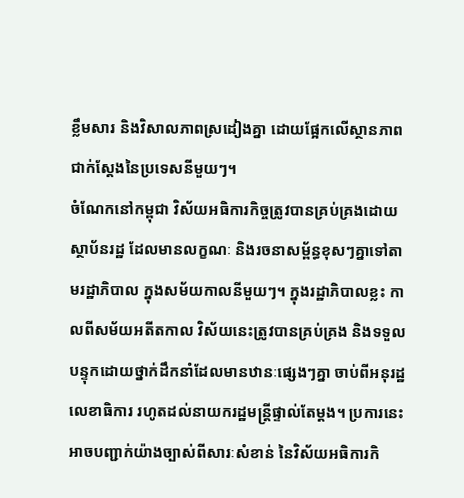ខ្លឹមសារ និងវិសាលភាពស្រដៀងគ្នា ដោយផ្អែកលើស្ថានភាពជាក់ស្តែងនៃប្រទេសនីមួយៗ។
ចំណែកនៅកម្ពុជា វិស័យអធិការកិច្ចត្រូវបានគ្រប់គ្រងដោយស្ថាប័នរដ្ឋ ដែលមានលក្ខណៈ និងរចនាសម្ព័ន្ធខុសៗគ្នាទៅតាមរដ្ឋាភិបាល ក្នុងសម័យកាលនីមួយៗ។ ក្នុងរដ្ឋាភិបាលខ្លះ កាលពីសម័យអតីតកាល វិស័យនេះត្រូវបានគ្រប់គ្រង និងទទួលបន្ទុកដោយថ្នាក់ដឹកនាំដែលមានឋានៈផ្សេងៗគ្នា ចាប់ពីអនុរដ្ឋលេខាធិការ រហូតដល់នាយករដ្ឋមន្ត្រីផ្ទាល់តែម្តង។ ប្រការនេះអាចបញ្ជាក់យ៉ាងច្បាស់ពីសារៈសំខាន់ នៃវិស័យអធិការកិ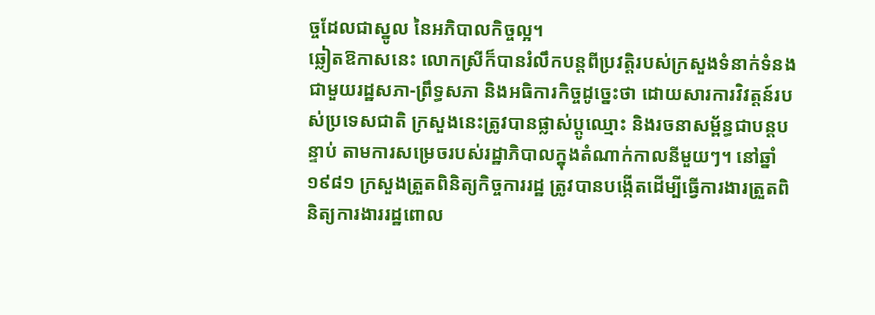ច្ចដែលជាស្នូល នៃអភិបាលកិច្ចល្អ។
ឆ្លៀតឱកាសនេះ លោកស្រីក៏បានរំលឹកបន្តពីប្រវត្តិរបស់ក្រសួងទំនាក់ទំនងជាមួយរដ្ឋសភា-ព្រឹទ្ធសភា និងអធិការកិច្ចដូច្នេះថា ដោយសារការវិវត្តន៍របស់ប្រទេសជាតិ ក្រសួងនេះត្រូវបានផ្លាស់ប្តូឈ្មោះ និងរចនាសម្ព័ន្ធជាបន្តបន្ទាប់ តាមការសម្រេចរបស់រដ្ឋាភិបាលក្នុងតំណាក់កាលនីមួយៗ។ នៅឆ្នាំ១៩៨១ ក្រសួងត្រួតពិនិត្យកិច្ចការរដ្ឋ ត្រូវបានបង្កើតដើម្បីធ្វើការងារត្រួតពិនិត្យការងាររដ្ឋពោល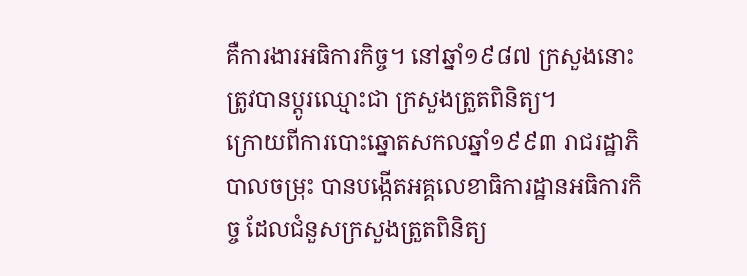គឺការងារអធិការកិច្ច។ នៅឆ្នាំ១៩៨៧ ក្រសួងនោះត្រូវបានប្តូរឈ្មោះជា ក្រសួងត្រួតពិនិត្យ។
ក្រោយពីការបោះឆ្នោតសកលឆ្នាំ១៩៩៣ រាជរដ្ឋាភិបាលចម្រុះ បានបង្កើតអគ្គលេខាធិការដ្ឋានអធិការកិច្ច ដែលជំនួសក្រសួងត្រួតពិនិត្យ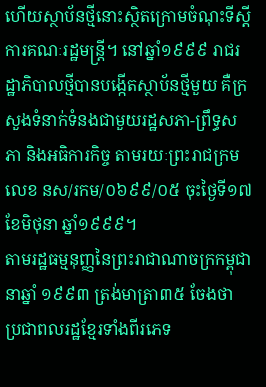ហើយស្ថាប័នថ្មីនោះស្ថិតក្រោមចំណុះទីស្តីការគណៈរដ្ឋមន្ត្រី។ នៅឆ្នាំ១៩៩៩ រាជរដ្ឋាភិបាលថ្មីបានបង្កើតស្ថាប័នថ្មីមួយ គឺក្រសួងទំនាក់ទំនងជាមួយរដ្ឋសភា-ព្រឹទ្ធសភា និងអធិការកិច្ច តាមរយៈព្រះរាជក្រមលេខ នស/រកម/០៦៩៩/០៥ ចុះថ្ងៃទី១៧ ខែមិថុនា ឆ្នាំ១៩៩៩។
តាមរដ្ឋធម្មនុញ្ញនៃព្រះរាជាណាចក្រកម្ពុជា នាឆ្នាំ ១៩៩៣ ត្រង់មាត្រា៣៥ ចែងថា ប្រជាពលរដ្ឋខ្មែរទាំងពីរភេទ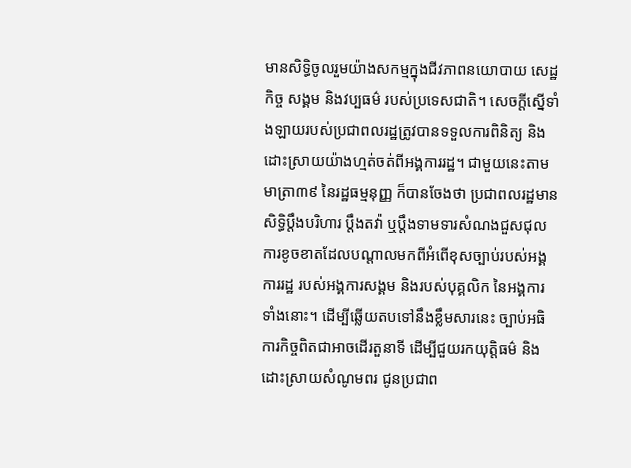មានសិទ្ធិចូលរួមយ៉ាងសកម្មក្នុងជីវភាពនយោបាយ សេដ្ឋកិច្ច សង្គម និងវប្បធម៌ របស់ប្រទេសជាតិ។ សេចក្តីស្នើទាំងឡាយរបស់ប្រជាពលរដ្ឋត្រូវបានទទួលការពិនិត្យ និងដោះស្រាយយ៉ាងហ្មត់ចត់ពីអង្គការរដ្ឋ។ ជាមួយនេះតាមមាត្រា៣៩ នៃរដ្ឋធម្មនុញ្ញ ក៏បានចែងថា ប្រជាពលរដ្ឋមានសិទ្ធិប្តឹងបរិហារ ប្តឹងតវ៉ា ឬប្តឹងទាមទារសំណងជួសជុលការខូចខាតដែលបណ្តាលមកពីអំពើខុសច្បាប់របស់អង្គការរដ្ឋ របស់អង្គការសង្គម និងរបស់បុគ្គលិក នៃអង្គការទាំងនោះ។ ដើម្បីឆ្លើយតបទៅនឹងខ្លឹមសារនេះ ច្បាប់អធិការកិច្ចពិតជាអាចដើរតួនាទី ដើម្បីជួយរកយុត្តិធម៌ និងដោះស្រាយសំណូមពរ ជូនប្រជាព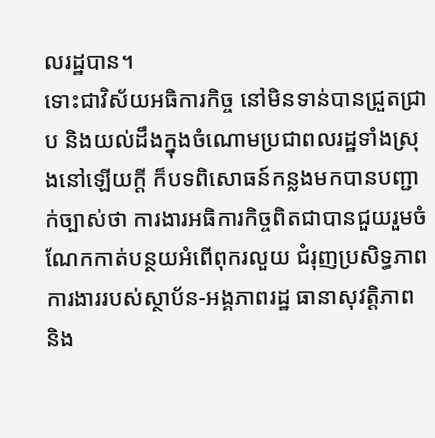លរដ្ឋបាន។
ទោះជាវិស័យអធិការកិច្ច នៅមិនទាន់បានជ្រួតជ្រាប និងយល់ដឹងក្នុងចំណោមប្រជាពលរដ្ឋទាំងស្រុងនៅឡើយក្តី ក៏បទពិសោធន៍កន្លងមកបានបញ្ជាក់ច្បាស់ថា ការងារអធិការកិច្ចពិតជាបានជួយរួមចំណែកកាត់បន្ថយអំពើពុករលួយ ជំរុញប្រសិទ្ធភាពការងាររបស់ស្ថាប័ន-អង្គភាពរដ្ឋ ធានាសុវត្តិភាព និង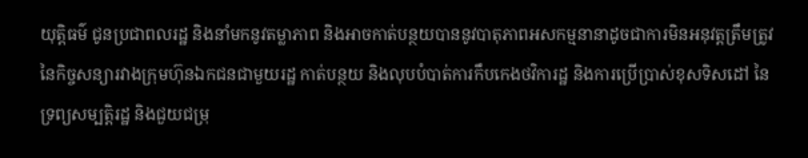យុត្តិធម៌ ជូនប្រជាពលរដ្ឋ និងនាំមកនូវតម្លាភាព និងអាចកាត់បន្ថយបាននូវបាតុភាពអសកម្មនានាដូចជាការមិនអនុវត្តត្រឹមត្រូវនៃកិច្ចសន្យារវាងក្រុមហ៊ុនឯកជនជាមួយរដ្ឋ កាត់បន្ថយ និងលុបបំបាត់ការកឹបកេងថវិការដ្ឋ និងការប្រើប្រាស់ខុសទិសដៅ នៃទ្រព្យសម្បត្តិរដ្ឋ និងជួយជម្រុ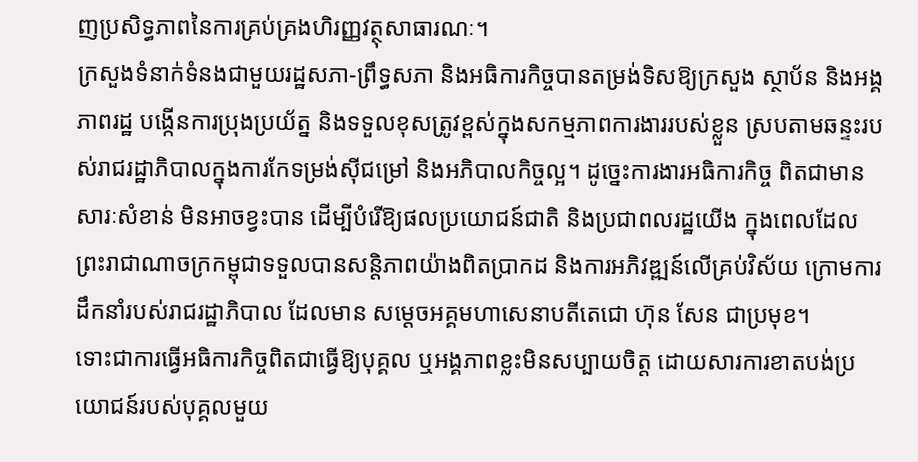ញប្រសិទ្ធភាពនៃការគ្រប់គ្រងហិរញ្ញវត្ថុសាធារណៈ។
ក្រសួងទំនាក់ទំនងជាមួយរដ្ឋសភា-ព្រឹទ្ធសភា និងអធិការកិច្ចបានតម្រង់ទិសឱ្យក្រសួង ស្ថាប័ន និងអង្គភាពរដ្ឋ បង្កើនការប្រុងប្រយ័ត្ន និងទទួលខុសត្រូវខ្ពស់ក្នុងសកម្មភាពការងាររបស់ខ្លួន ស្របតាមឆន្ទះរបស់រាជរដ្ឋាភិបាលក្នុងការកែទម្រង់ស៊ីជម្រៅ និងអភិបាលកិច្ចល្អ។ ដូច្នេះការងារអធិការកិច្ច ពិតជាមានសារៈសំខាន់ មិនអាចខ្វះបាន ដើម្បីបំរើឱ្យផលប្រយោជន៍ជាតិ និងប្រជាពលរដ្ឋយើង ក្នុងពេលដែលព្រះរាជាណាចក្រកម្ពុជាទទួលបានសន្តិភាពយ៉ាងពិតប្រាកដ និងការអភិវឌ្ឍន៍លើគ្រប់វិស័យ ក្រោមការដឹកនាំរបស់រាជរដ្ឋាភិបាល ដែលមាន សម្តេចអគ្គមហាសេនាបតីតេជោ ហ៊ុន សែន ជាប្រមុខ។
ទោះជាការធ្វើអធិការកិច្ចពិតជាធ្វើឱ្យបុគ្គល ឬអង្គភាពខ្លះមិនសប្បាយចិត្ត ដោយសារការខាតបង់ប្រយោជន៍របស់បុគ្គលមួយ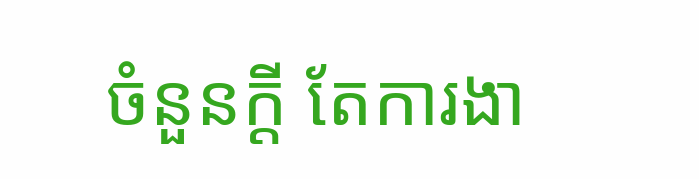ចំនួនក្តី តែការងា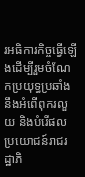រអធិការកិច្ចធ្វើឡើងដើម្បីរួមចំណែកប្រយុទ្ធប្រឆាំងនឹងអំពើពុករលួយ និងបំរើផលប្រយោជន៍រាជរដ្ឋាភិ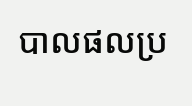បាលផលប្រ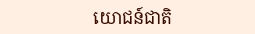យោជន៍ជាតិ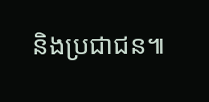និងប្រជាជន៕